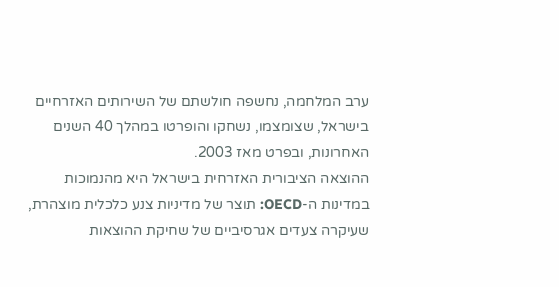ערב המלחמה, נחשפה חולשתם של השירותים האזרחיים בישראל, שצומצמו, נשחקו והופרטו במהלך 40 השנים האחרונות, ובפרט מאז 2003.
ההוצאה הציבורית האזרחית בישראל היא מהנמוכות במדינות ה-OECD: תוצר של מדיניות צנע כלכלית מוצהרת, שעיקרה צעדים אגרסיביים של שחיקת ההוצאות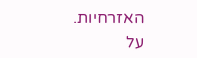האזרחיות.
על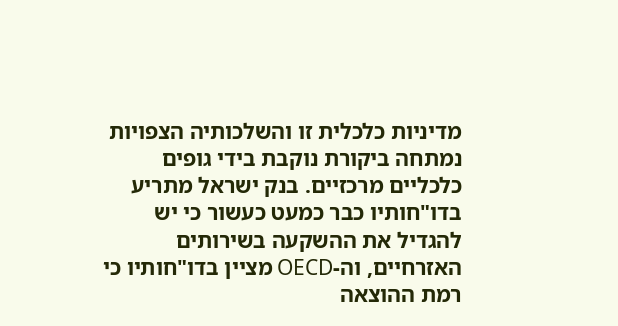מדיניות כלכלית זו והשלכותיה הצפויות נמתחה ביקורת נוקבת בידי גופים כלכליים מרכזיים. בנק ישראל מתריע בדו"חותיו כבר כמעט כעשור כי יש להגדיל את ההשקעה בשירותים האזרחיים, וה-OECD מציין בדו"חותיו כי רמת ההוצאה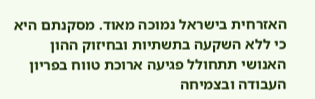האזרחית בישראל נמוכה מאוד. מסקנתם היא כי ללא השקעה בתשתיות ובחיזוק ההון האנושי תתחולל פגיעה ארוכת טווח בפריון העבודה ובצמיחה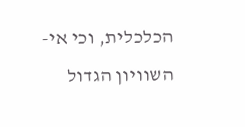הכלכלית, וכי אי-השוויון הגדול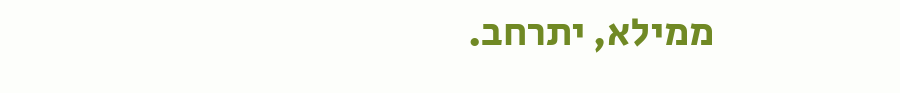ממילא, יתרחב.